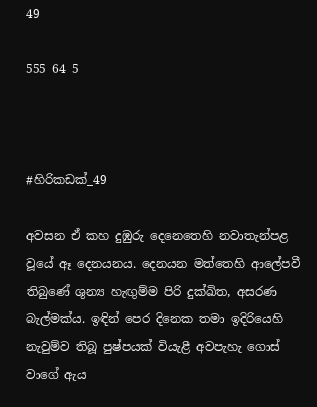49

555 64 5



#හිරිකඩක්_49

අවසන ඒ කහ දුඹුරු දෙනෙතෙහි නවාතැන්පළ වූයේ ඈ දෙනයනය. දෙනයන මත්තෙහි ආලේපවී තිබුණේ ශුන්‍ය හැඟුම්ම පිරි දුක්ඛිත, අසරණ බැල්මක්ය. ඉඳින් පෙර දිනෙක තමා ඉදිරියෙහි නැවුම්ව තිබූ පුෂ්පයක් වියැළී අවපැහැ ගොස් වාගේ ඇය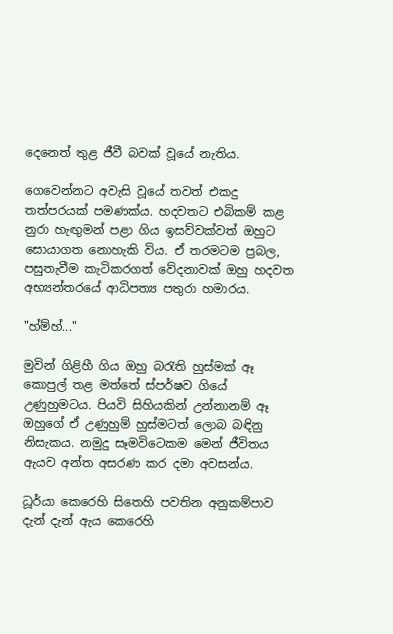දෙනෙත් තුළ ජීවී බවක් වූයේ නැතිය.

ගෙවෙන්නට අවැසි වූයේ තවත් එකදු තත්පරයක් පමණක්ය. හදවතට එබිකම් කළ නුරා හැඟුමන් පළා ගිය ඉසව්වක්වත් ඔහුට සොයාගත නොහැකි විය. ඒ තරමටම ප්‍රබල, පසුතැවීම කැටිකරගත් වේදනාවක් ඔහු හදවත අභ්‍යන්තරයේ ආධිපත්‍ය පතුරා හමාරය.

"හ්ම්හ්..."

මුවින් ගිළිහී ගිය ඔහු බරැති හුස්මක් ඈ කොපුල් තළ මත්තේ ස්පර්ෂව ගියේ උණුහුමටය. පියවි සිහියකින් උන්නානම් ඈ ඔහුගේ ඒ උණුහුම් හුස්මටත් ලොබ බඳිනු නිසැකය. නමුදු සෑමවිටෙකම මෙන් ජීවිතය ඇයව අන්ත අසරණ කර දමා අවසන්ය.

ධූර්යා කෙරෙහි සිතෙහි පවතින අනුකම්පාව දැන් දැන් ඇය කෙරෙහි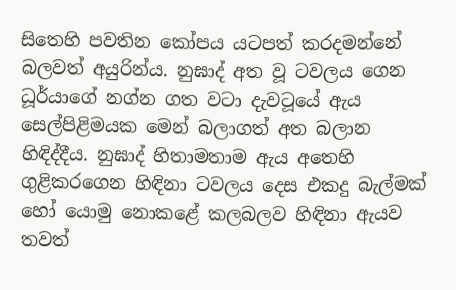සිතෙහි පවතින කෝපය යටපත් කරදමන්නේ බලවත් අයුරින්ය. නුඝාද් අත වූ ටවලය ගෙන ධූර්යාගේ නග්න ගත වටා දැවටූයේ ඇය සෙල්පිළිමයක මෙන් බලාගත් අත බලාන හිඳිද්දීය. නුඝාද් හිතාමතාම ඇය අතෙහි ගුළිකරගෙන හිඳිනා ටවලය දෙස එකදු බැල්මක් හෝ යොමු නොකළේ කලබලව හිඳිනා ඇයව තවත්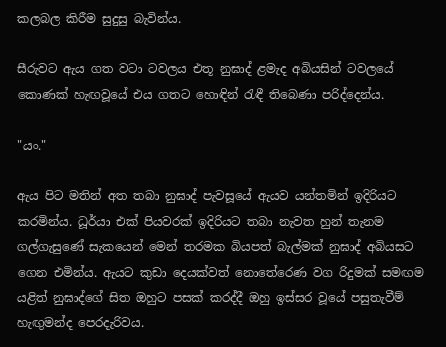කලබල කිරීම සුදුසු බැවින්ය.

සීරුවට ඇය ගත වටා ටවලය එතූ නුඝාද් ළමැද අබියසින් ටවලයේ කොණක් හැඟවූයේ එය ගතට හොඳින් රැඳී තිබෙණා පරිද්දෙන්ය.

"යං."

ඇය පිට මතින් අත තබා නුඝාද් පැවසූයේ ඇයව යන්තමින් ඉදිරියට කරමින්ය. ධූර්යා එක් පියවරක් ඉදිරියට තබා නැවත හුන් තැනම ගල්ගැසුණේ සැකයෙන් මෙන් තරමක බියපත් බැල්මක් නුඝාද් අබියසට ගෙන එමින්ය. ඇයට කුඩා දෙයක්වත් නොතේරෙණ වග රිදුමක් සමඟම යළිත් නුඝාද්ගේ සිත ඔහුට පසක් කරද්දී ඔහු ඉස්සර වූයේ පසුතැවීම් හැඟුමන්ද පෙරදැරිවය.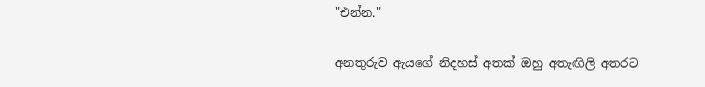"එන්න."

අනතුරුව ඇයගේ නිදහස් අතක් ඔහු අතැඟිලි අතරට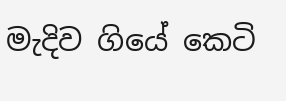මැදිව ගියේ කෙටි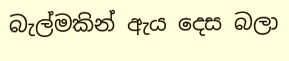බැල්මකින් ඇය දෙස බලා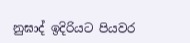නුඝාද් ඉදිරියට පියවර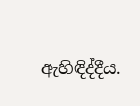ඇහිඳිද්දීය.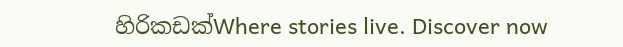හිරිකඩක්Where stories live. Discover now